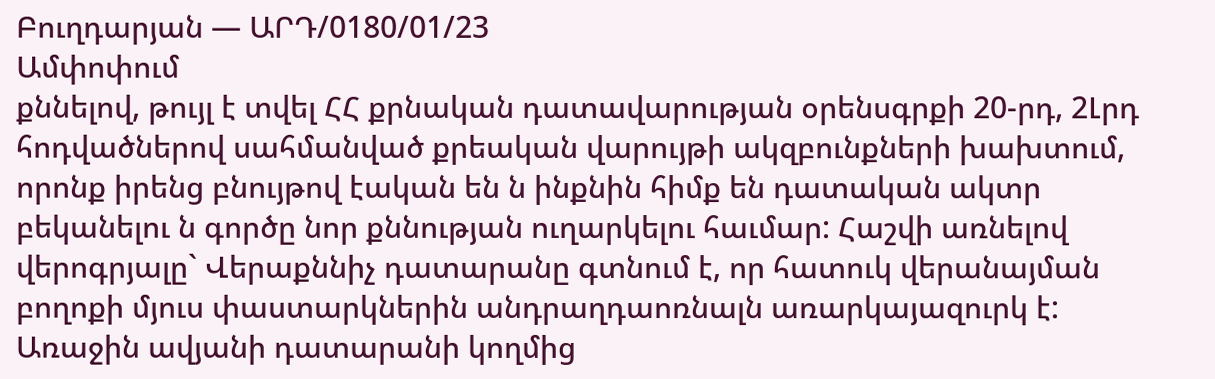Բուղդարյան — ԱՐԴ/0180/01/23
Ամփոփում
քննելով, թույլ է տվել ՀՀ քրնական դատավարության օրենսգրքի 20-րդ, 2Լրդ հոդվածներով սահմանված քրեական վարույթի ակզբունքների խախտում, որոնք իրենց բնույթով էական են ն ինքնին հիմք են դատական ակտր բեկանելու ն գործը նոր քննության ուղարկելու հաւմար: Հաշվի առնելով վերոգրյալը` Վերաքննիչ դատարանը գտնում է, որ հատուկ վերանայման բողոքի մյուս փաստարկներին անդրաղդաոռնալն առարկայազուրկ է: Առաջին ավյանի դատարանի կողմից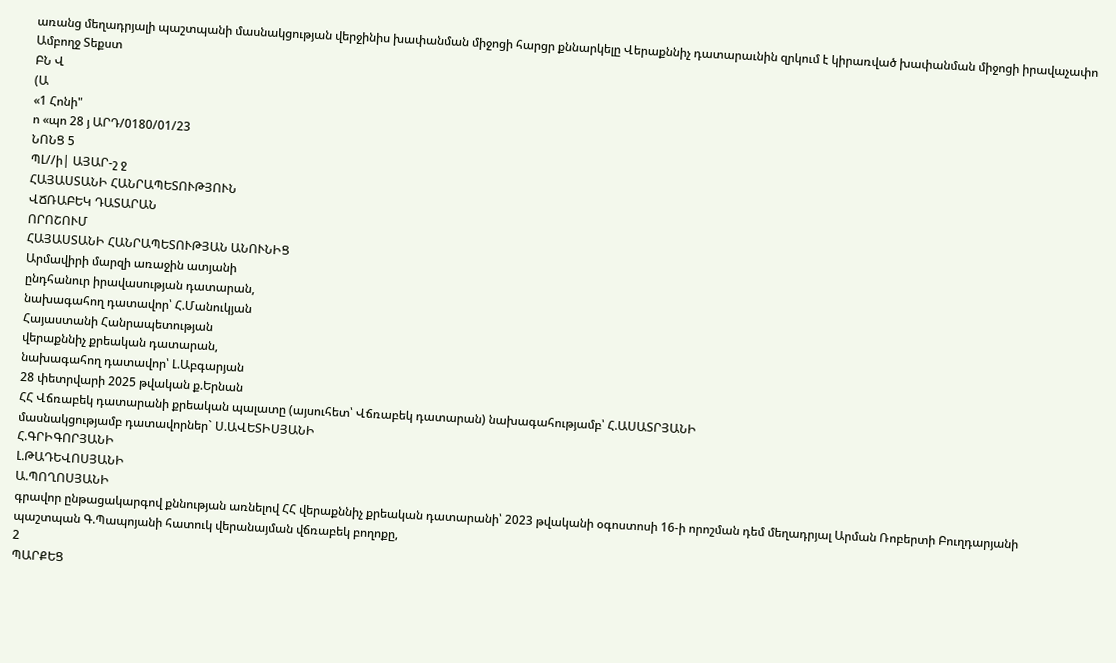առանց մեղադրյալի պաշտպանի մասնակցության վերջինիս խափանման միջոցի հարցր քննարկելը Վերաքննիչ դատարաւնին զրկում է կիրառված խափանման միջոցի իրավաչափո
Ամբողջ Տեքստ
ԲՆ Վ
(Ա
«1 Հոնի"
ո «պո 28 յ ԱՐԴ/0180/01/23
ՆՈՆՑ 5
ՊԼ//ի| ԱՅԱՐ-շ ջ
ՀԱՅԱՍՏԱՆԻ ՀԱՆՐԱՊԵՏՈՒԹՅՈՒՆ
ՎՃՌԱԲԵԿ ԴԱՏԱՐԱՆ
ՈՐՈՇՈՒՄ
ՀԱՅԱՍՏԱՆԻ ՀԱՆՐԱՊԵՏՈՒԹՅԱՆ ԱՆՈՒՆԻՑ
Արմավիրի մարզի առաջին ատյանի
ընդհանուր իրավասության դատարան,
նախագահող դատավոր՝ Հ.Մանուկյան
Հայաստանի Հանրապետության
վերաքննիչ քրեական դատարան,
նախագահող դատավոր՝ Լ.Աբգարյան
28 փետրվարի 2025 թվական ք.Երնան
ՀՀ Վճռաբեկ դատարանի քրեական պալատը (այսուհետ՝ Վճռաբեկ դատարան) նախագահությամբ՝ Հ.ԱՍԱՏՐՅԱՆԻ
մասնակցությամբ դատավորներ` Ս.ԱՎԵՏԻՍՅԱՆԻ
Հ.ԳՐԻԳՈՐՅԱՆԻ
Լ.ԹԱԴԵՎՈՍՅԱՆԻ
Ա.ՊՈՂՈՍՅԱՆԻ
գրավոր ընթացակարգով քննության առնելով ՀՀ վերաքննիչ քրեական դատարանի՝ 2023 թվականի օգոստոսի 16-ի որոշման դեմ մեղադրյալ Արման Ռոբերտի Բուղդարյանի պաշտպան Գ.Պապոյանի հատուկ վերանայման վճռաբեկ բողոքը,
2
ՊԱՐՔԵՑ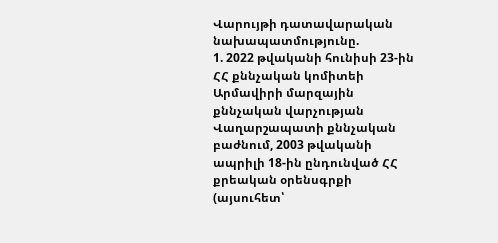Վարույթի դատավարական նախապատմությունը.
1. 2022 թվականի հունիսի 23-ին ՀՀ քննչական կոմիտեի Արմավիրի մարզային քննչական վարչության Վաղարշապատի քննչական բաժնում, 2003 թվականի ապրիլի 18-ին ընդունված ՀՀ քրեական օրենսգրքի (այսուհետ՝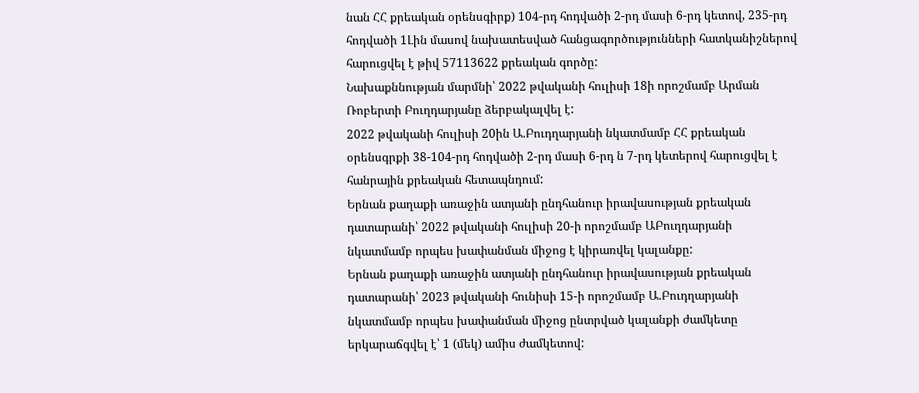նան ՀՀ քրեական օրենսգիրք) 104-րդ հոդվածի 2-րդ մասի 6-րդ կետով, 235-րդ հոդվածի 1Լին մասով նախատեսված հանցագործությունների հատկանիշներով հարուցվել է թիվ 57113622 քրեական գործը:
Նախաքննության մարմնի՝ 2022 թվականի հուլիսի 18ի որոշմամբ Արման Ռոբերտի Բուղդարյանը ձերբակալվել է:
2022 թվականի հուլիսի 20ին Ա.Բուդղարյանի նկատմամբ ՀՀ քրեական օրենսգրքի 38-104-րդ հոդվածի 2-րդ մասի 6-րդ ն 7-րդ կետերով հարուցվել է հանրային քրեական հետապնդում:
Երնան քաղաքի առաջին ատյանի ընդհանուր իրավասության քրեական դատարանի՝ 2022 թվականի հուլիսի 20-ի որոշմամբ ԱԲուղդարյանի նկատմամբ որպես խափանման միջոց է կիրառվել կալանքը:
Երնան քաղաքի առաջին ատյանի ընդհանուր իրավասության քրեական դատարանի՝ 2023 թվականի հունիսի 15-ի որոշմամբ Ա.Բուդղարյանի նկատմամբ որպես խափանման միջոց ընտրված կալանքի ժամկետը երկարաճգվել է՝ 1 (մեկ) ամիս ժամկետով: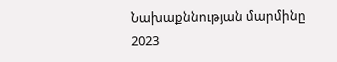Նախաքննության մարմինը 2023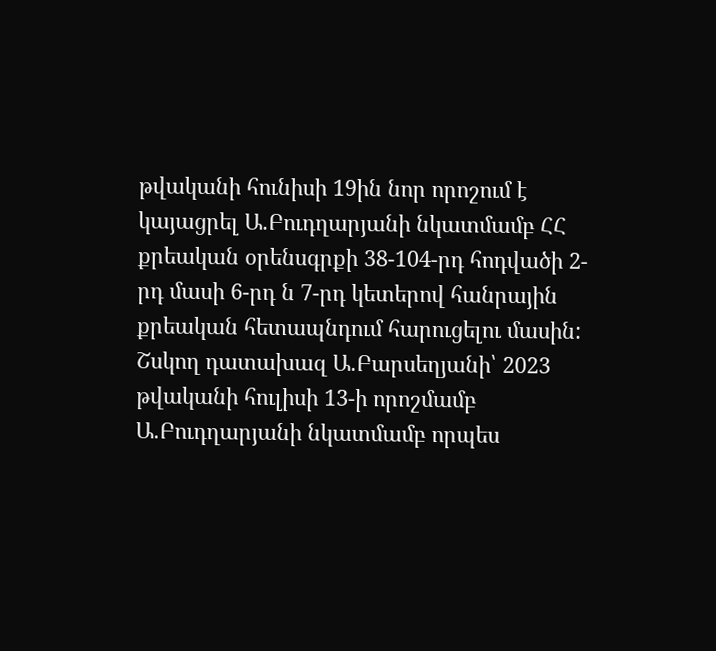թվականի հունիսի 19ին նոր որոշում է կայացրել Ա.Բուդղարյանի նկատմամբ ՀՀ քրեական օրենսգրքի 38-104-րդ հոդվածի 2-րդ մասի 6-րդ ն 7-րդ կետերով հանրային քրեական հետապնդում հարուցելու մասին:
Շսկող դատախազ Ա.Բարսեղյանի՝ 2023 թվականի հուլիսի 13-ի որոշմամբ Ա.Բուդղարյանի նկատմամբ որպես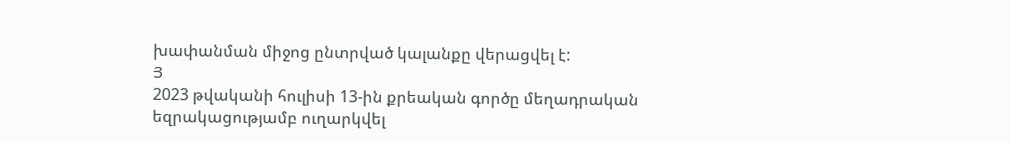խափանման միջոց ընտրված կալանքը վերացվել է:
Յ
2023 թվականի հուլիսի 13-ին քրեական գործը մեղադրական եզրակացությամբ ուղարկվել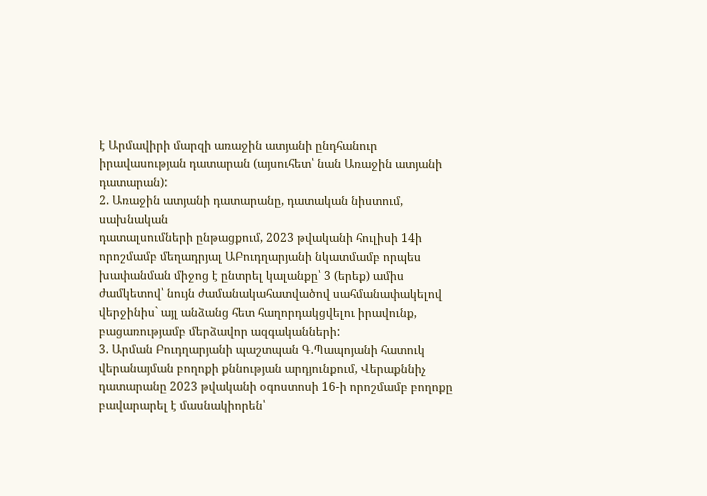է Արմավիրի մարզի առաջին ատյանի ընդհանուր իրավասության դատարան (այսուհետ՝ նան Առաջին ատյանի դատարան):
2. Առաջին ատյանի դատարանը, դատական նիստում, սախնական
դատալսումների ընթացքում, 2023 թվականի հուլիսի 14ի որոշմամբ մեղադրյալ ԱԲուդղարյանի նկատմամբ որպես խափանման միջոց է ընտրել կալանքը՝ 3 (երեք) ամիս ժամկետով՝ նույն ժամանակահատվածով սահմանափակելով վերջինիս` այլ անձանց հետ հաղորդակցվելու իրավունք, բացառությամբ մերձավոր ազգականների:
3. Արման Բուդղարյանի պաշտպան Գ.Պապոյանի հատուկ վերանայման բողոքի քննության արդյունքում, Վերաքննիչ դատարանը 2023 թվականի օգոստոսի 16-ի որոշմամբ բողոքը բավարարել է մասնակիորեն՝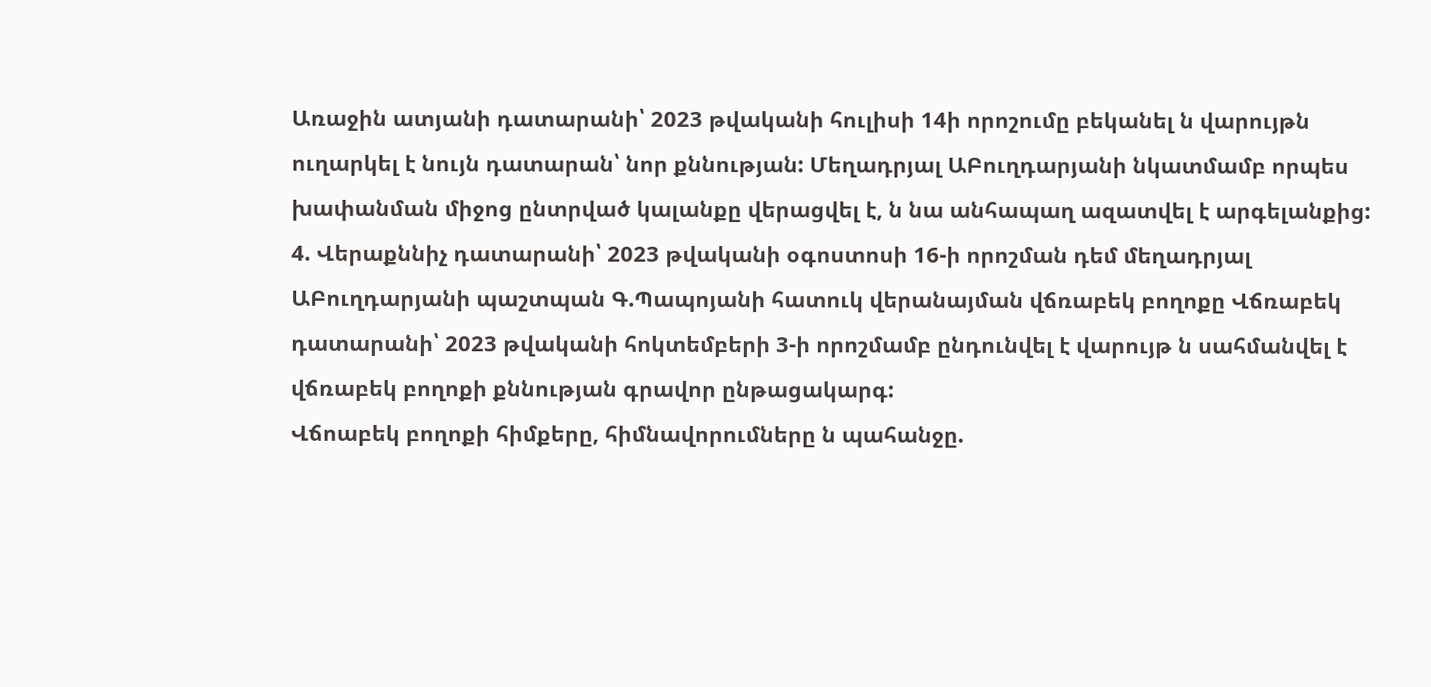Առաջին ատյանի դատարանի՝ 2023 թվականի հուլիսի 14ի որոշումը բեկանել ն վարույթն ուղարկել է նույն դատարան՝ նոր քննության: Մեղադրյալ ԱԲուղդարյանի նկատմամբ որպես խափանման միջոց ընտրված կալանքը վերացվել է, ն նա անհապաղ ազատվել է արգելանքից:
4. Վերաքննիչ դատարանի՝ 2023 թվականի օգոստոսի 16-ի որոշման դեմ մեղադրյալ ԱԲուղդարյանի պաշտպան Գ.Պապոյանի հատուկ վերանայման վճռաբեկ բողոքը Վճռաբեկ դատարանի՝ 2023 թվականի հոկտեմբերի 3-ի որոշմամբ ընդունվել է վարույթ ն սահմանվել է վճռաբեկ բողոքի քննության գրավոր ընթացակարգ:
Վճոաբեկ բողոքի հիմքերը, հիմնավորումները ն պահանջը.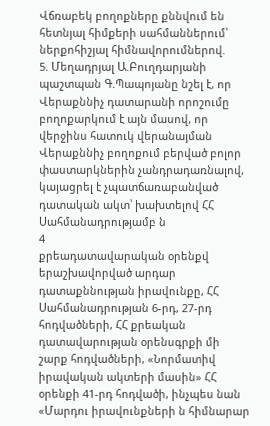Վճռաբեկ բողոքները քննվում են հետնյալ հիմքերի սահմաններում՝ ներքոհիշյալ հիմնավորումներով.
5. Մեղադրյալ Ա.Բուղդարյանի պաշտպան Գ.Պապոյանը նշել է, որ Վերաքննիչ դատարանի որոշումը բողոքարկում է այն մասով, որ վերջինս հատուկ վերանայման Վերաքննիչ բողոքում բերված բոլոր փաստարկներին չանդրադառնալով, կայացրել է չպատճառաբանված դատական ակտ՝ խախտելով ՀՀ Սահմանադրությամբ ն
4
քրեադատավարական օրենքվ երաշխավորված արդար դատաքննության իրավունքը, ՀՀ Սահմանադրության 6-րդ, 27-րդ հոդվածների, ՀՀ քրեական դատավարության օրենսգրքի մի շարք հոդվածների, «Նորմատիվ իրավական ակտերի մասին» ՀՀ օրենքի 41-րդ հոդվածի, ինչպես նան «Մարդու իրավունքների ն հիմնարար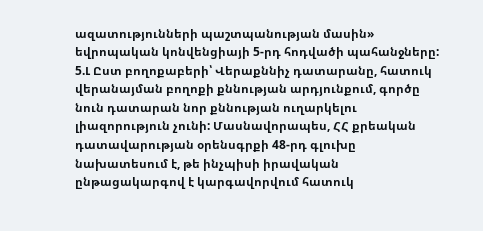ազատությունների պաշտպանության մասին» եվրոպական կոնվենցիայի 5-րդ հոդվածի պահանջները:
5.Լ Ըստ բողոքաբերի՝ Վերաքննիչ դատարանը, հատուկ վերանայման բողոքի քննության արդյունքում, գործը նուն դատարան նոր քննության ուղարկելու լիազորություն չունի: Մասնավորապես, ՀՀ քրեական դատավարության օրենսգրքի 48-րդ գլուխը նախատեսում է, թե ինչպիսի իրավական ընթացակարգով է կարգավորվում հատուկ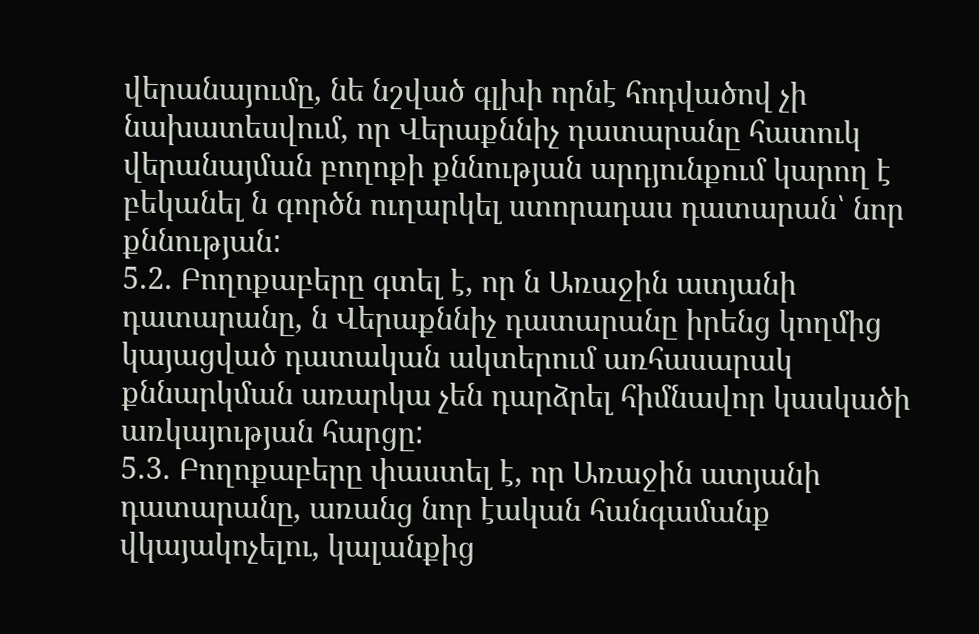վերանայումը, նե նշված գլխի որնէ հոդվածով չի նախատեսվում, որ Վերաքննիչ դատարանը հատուկ վերանայման բողոքի քննության արդյունքում կարող է բեկանել ն գործն ուղարկել ստորադաս դատարան՝ նոր քննության:
5.2. Բողոքաբերը գտել է, որ ն Առաջին ատյանի դատարանը, ն Վերաքննիչ դատարանը իրենց կողմից կայացված դատական ակտերում առհասարակ քննարկման առարկա չեն դարձրել հիմնավոր կասկածի առկայության հարցը:
5.3. Բողոքաբերը փաստել է, որ Առաջին ատյանի դատարանը, առանց նոր էական հանգամանք վկայակոչելու, կալանքից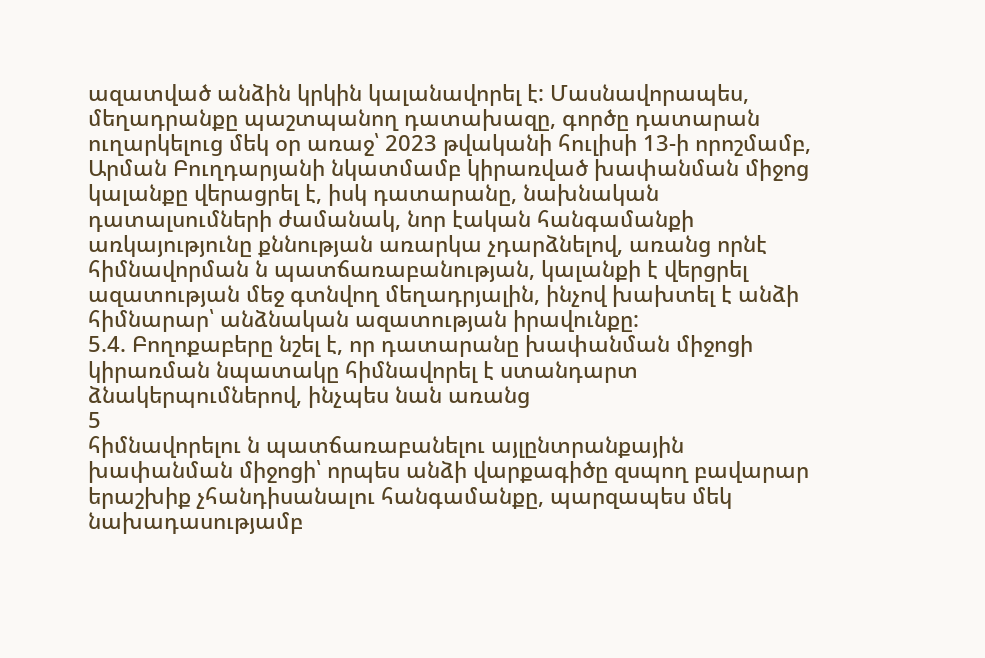ազատված անձին կրկին կալանավորել է: Մասնավորապես, մեղադրանքը պաշտպանող դատախազը, գործը դատարան ուղարկելուց մեկ օր առաջ՝ 2023 թվականի հուլիսի 13-ի որոշմամբ, Արման Բուղդարյանի նկատմամբ կիրառված խափանման միջոց կալանքը վերացրել է, իսկ դատարանը, նախնական դատալսումների ժամանակ, նոր էական հանգամանքի առկայությունը քննության առարկա չդարձնելով, առանց որնէ հիմնավորման ն պատճառաբանության, կալանքի է վերցրել ազատության մեջ գտնվող մեղադրյալին, ինչով խախտել է անձի հիմնարար՝ անձնական ազատության իրավունքը:
5.4. Բողոքաբերը նշել է, որ դատարանը խափանման միջոցի կիրառման նպատակը հիմնավորել է ստանդարտ ձնակերպումներով, ինչպես նան առանց
5
հիմնավորելու ն պատճառաբանելու այլընտրանքային խափանման միջոցի՝ որպես անձի վարքագիծը զսպող բավարար երաշխիք չհանդիսանալու հանգամանքը, պարզապես մեկ նախադասությամբ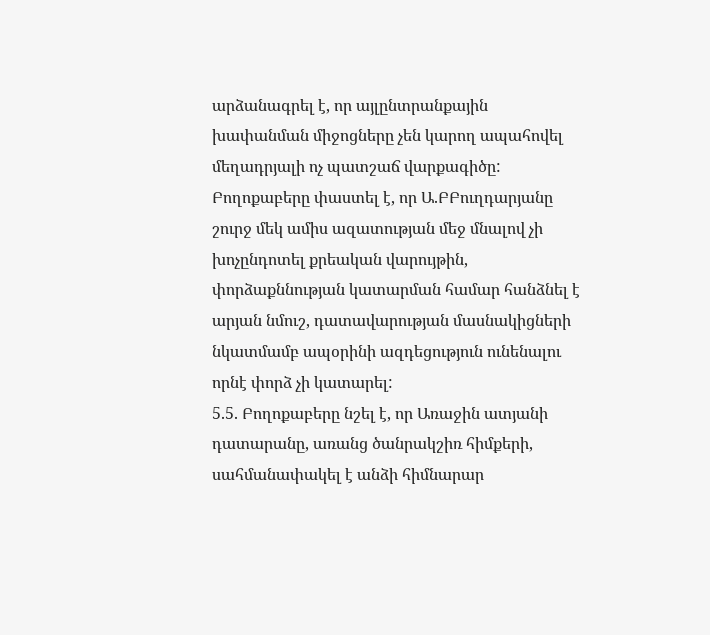արձանագրել է, որ այլընտրանքային խափանման միջոցները չեն կարող ապահովել մեղադրյալի ոչ պատշաճ վարքագիծը: Բողոքաբերը փաստել է, որ Ա.ԲԲուղդարյանը շուրջ մեկ ամիս ազատության մեջ մնալով չի խոչընդոտել քրեական վարույթին, փորձաքննության կատարման համար հանձնել է արյան նմուշ, դատավարության մասնակիցների նկատմամբ ապօրինի ազդեցություն ունենալու որնէ փորձ չի կատարել:
5.5. Բողոքաբերը նշել է, որ Առաջին ատյանի դատարանը, առանց ծանրակշիռ հիմքերի, սահմանափակել է անձի հիմնարար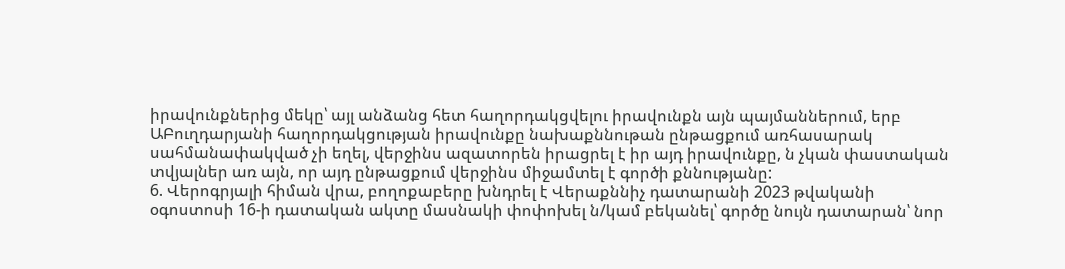իրավունքներից մեկը՝ այլ անձանց հետ հաղորդակցվելու իրավունքն այն պայմաններում, երբ ԱԲուղդարյանի հաղորդակցության իրավունքը նախաքննութան ընթացքում առհասարակ սահմանափակված չի եղել, վերջինս ազատորեն իրացրել է իր այդ իրավունքը, ն չկան փաստական տվյալներ առ այն, որ այդ ընթացքում վերջինս միջամտել է գործի քննությանը:
6. Վերոգրյալի հիման վրա, բողոքաբերը խնդրել է Վերաքննիչ դատարանի 2023 թվականի օգոստոսի 16-ի դատական ակտը մասնակի փոփոխել ն/կամ բեկանել՝ գործը նույն դատարան՝ նոր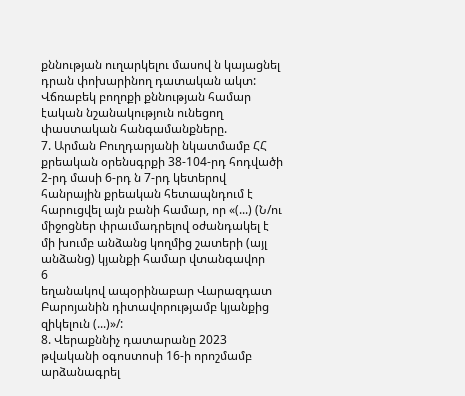քննության ուղարկելու մասով ն կայացնել դրան փոխարինող դատական ակտ:
Վճռաբեկ բողոքի քննության համար էական նշանակություն ունեցող փաստական հանգամանքները.
7. Արման Բուղդարյանի նկատմամբ ՀՀ քրեական օրենսգրքի 38-104-րդ հոդվածի 2-րդ մասի 6-րդ ն 7-րդ կետերով հանրային քրեական հետապնդում է հարուցվել այն բանի համար, որ «(...) (Ն/ու միջոցներ փրաւմադրելով օժանդակել է մի խումբ անձանց կողմից շատերի (այլ անձանց) կյանքի համար վտանգավոր
6
եղանակով ապօրինաբար Վարազդատ Բարոյանին դիտավորությամբ կյանքից զիկելուն (...)»/:
8. Վերաքննիչ դատարանը 2023 թվականի օգոստոսի 16-ի որոշմամբ արձանագրել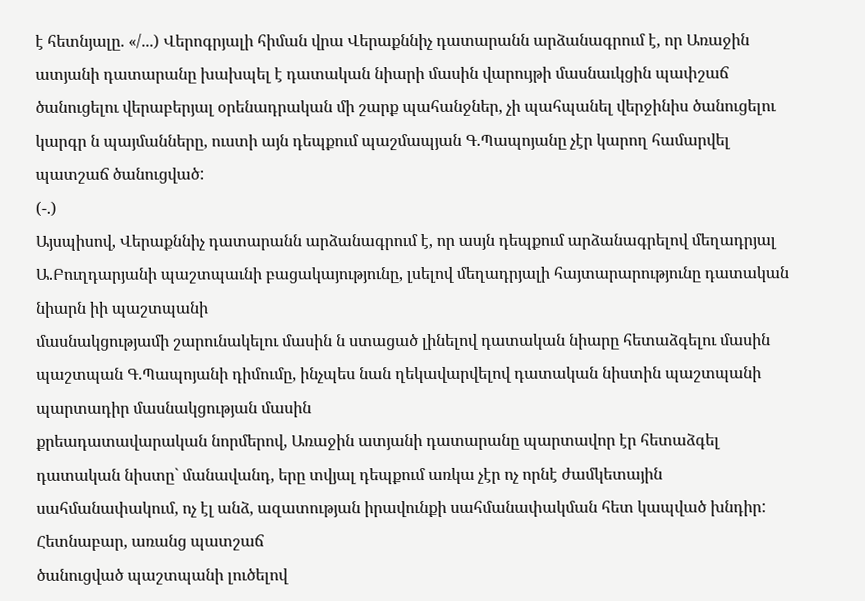է հետնյալը. «/...) Վերոգրյալի հիման վրա Վերաքննիչ դատարանն արձանագրում է, որ Առաջին ատյանի դատարանը խախպել է դատական նիարի մասին վարույթի մասնաւկցին պափշաճ ծանուցելու վերաբերյալ օրենադրական մի շարք պահանջներ, չի պահպանել վերջինիս ծանուցելու կարգր ն պայմանները, ուստի այն դեպքում պաշմապյան Գ.Պապոյանը չէր կարող համարվել պատշաճ ծանուցված:
(-.)
Այսպիսով, Վերաքննիչ դատարանն արձանագրում է, որ ասյն դեպքում արձանագրելով մեղադրյալ Ա.Բուղդարյանի պաշտպաւնի բացակայությունը, լսելով մեղադրյալի հայտարարությունը դատական նիարն իի պաշտպանի
մասնակցությամի շարունակելու մասին ն ստացած լինելով դատական նիարը հետաձգելու մասին պաշտպան Գ.Պապոյանի դիմումը, ինչպես նան ղեկավարվելով դատական նիստին պաշտպանի պարտադիր մասնակցության մասին
քրեադատավարական նորմերով, Առաջին ատյանի դատարանը պարտավոր էր հետաձգել դատական նիստը` մանավանդ, երը տվյալ դեպքում առկա չէր ոչ որնէ ժամկետային սահմանափակում, ոչ էլ անձ, ազատության իրավունքի սահմանափակման հետ կապված խնդիր: Հետնաբար, առանց պատշաճ
ծանուցված պաշտպանի լուծելով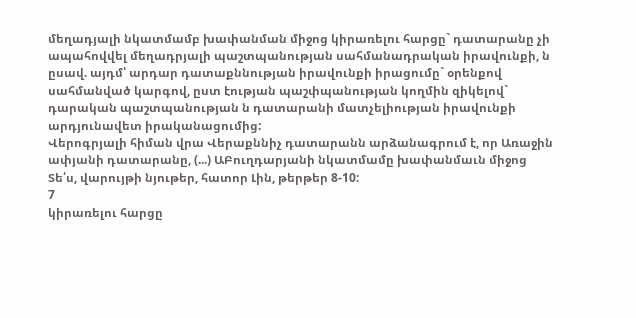մեղադյալի նկատմամբ խափանման միջոց կիրառելու հարցը` դատարանը չի ապահովվել մեղադրյալի պաշտպանության սահմանադրական իրավունքի, ն ըսավ. այդմ՝ արդար դատաքննության իրավունքի իրացումը` օրենքով սահմանված կարգով, ըստ էության պաշփպանության կողմին զիկելով` դարական պաշտպանության ն դատարանի մատչելիության իրավունքի արդյունավետ իրականացումից:
Վերոգրյալի հիման վրա Վերաքննիչ դատարանն արձանագրում է, որ Առաջին ափյանի դատարանը, (...) ԱԲուղդարյանի նկատմամը խափանմաւն միջոց Տե՛ս, վարույթի նյութեր, հատոր Լին, թերթեր 8-10:
7
կիրառելու հարցը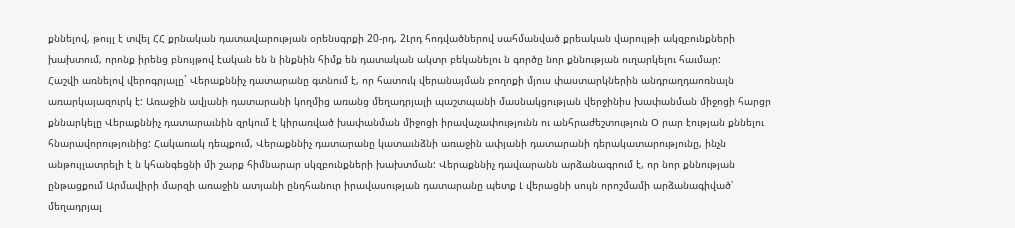քննելով, թույլ է տվել ՀՀ քրնական դատավարության օրենսգրքի 20-րդ, 2Լրդ հոդվածներով սահմանված քրեական վարույթի ակզբունքների խախտում, որոնք իրենց բնույթով էական են ն ինքնին հիմք են դատական ակտր բեկանելու ն գործը նոր քննության ուղարկելու հաւմար:
Հաշվի առնելով վերոգրյալը` Վերաքննիչ դատարանը գտնում է, որ հատուկ վերանայման բողոքի մյուս փաստարկներին անդրաղդաոռնալն առարկայազուրկ է: Առաջին ավյանի դատարանի կողմից առանց մեղադրյալի պաշտպանի մասնակցության վերջինիս խափանման միջոցի հարցր քննարկելը Վերաքննիչ դատարաւնին զրկում է կիրառված խափանման միջոցի իրավաչափությունն ու անհրաժեշտություն Օ րար էության քննելու հնարավորությունից: Հակառակ դեպքում, Վերաքննիչ դատարանը կատաւնձնի առաջին ափյանի դատարանի դերակատարությունը, ինչն անթույլատրելի է ն կհանգեցնի մի շարք հիմնարար սկզբունքների խախտման: Վերաքննիչ դավւարանն արձանագրում է, որ նոր քննության ընթացքում Արմավիրի մարզի առաջին ատյանի ընդհանուր իրավասության դատարանը պետք Լ վերացնի սույն որոշմամի արձանագիված՝ մեղադրյալ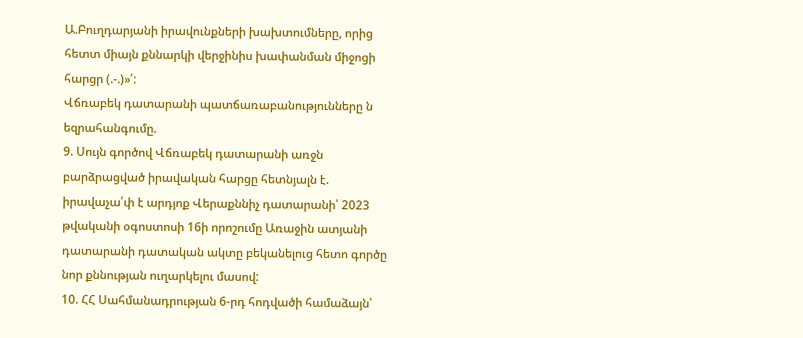Ա.Բուղդարյանի իրավունքների խախտումները, որից հետտ միայն քննարկի վերջինիս խափանման միջոցի հարցր (.-.)»՛:
Վճռաբեկ դատարանի պատճառաբանությունները ն եզրահանգումը.
9. Սույն գործով Վճռաբեկ դատարանի առջն բարձրացված իրավական հարցը հետնյալն է. իրավաչա՛փ է արդյոք Վերաքննիչ դատարանի՝ 2023 թվականի օգոստոսի 16ի որոշումը Առաջին ատյանի դատարանի դատական ակտը բեկանելուց հետո գործը նոր քննության ուղարկելու մասով:
10. ՀՀ Սահմանադրության 6-րդ հոդվածի համաձայն՝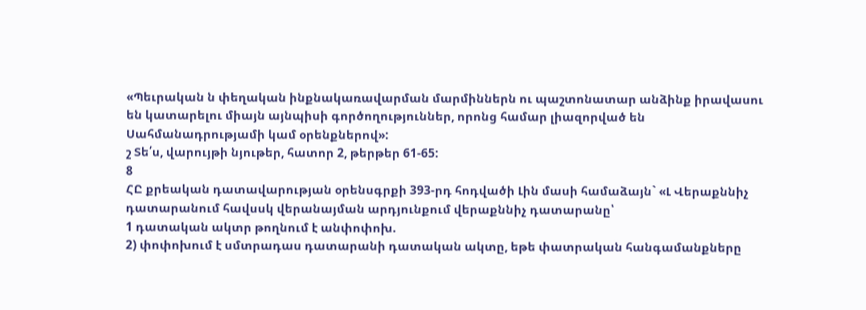«Պեւրական ն փեղական ինքնակառավարման մարմիններն ու պաշտոնատար անձինք իրավասու են կատարելու միայն այնպիսի գործողություններ, որոնց համար լիազորված են Սահմանադրությամի կամ օրենքներով»:
շ Տե՛ս, վարույթի նյութեր, հատոր 2, թերթեր 61-65:
8
ՀԸ քրեական դատավարության օրենսգրքի 393-րդ հոդվածի Լին մասի համաձայն` «Լ Վերաքննիչ դատարանում հավսսկ վերանայման արդյունքում վերաքննիչ դատարանը՝
1 դատական ակտր թողնում է անփոփոխ.
2) փոփոխում է սմտրադաս դատարանի դատական ակտը, եթե փատրական հանգամանքները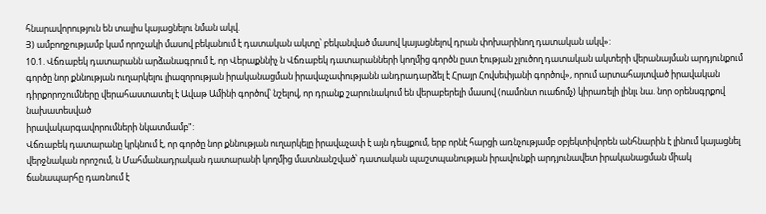հնարավորություն են տալիս կայացնելու նման ակվ.
Յ) ամբողջությամբ կամ որոշակի մասով բեկանում է դատական ակտը՝ բեկանված մասով կայացնելով դրան փոխարինող դատական ակվ»:
10.1. Վճռաբեկ դատարանն արձանագրում է, որ Վերաքննիչ ն Վճռաբեկ դատարանների կողմից գործն ըստ էության չլուծող դատական ակտերի վերանայման արդյունքում գործը նոր քննության ուղարկելու լիազորության իրականացման իրավաչափությանն անդրադարձել է Հրայր Հովսեփյանի գործով», որում արտահայտված իրավական դիրքորոշումները վերահաստատել է Ավաթ Ամինի գործով՝ նշելով, որ դրանք շարունակում են վերաբերելի մասով (ոամոնտ ուաճոմչ) կիրառելի լինլւ նա. նոր օրենսգրքով նախատեսված
իրավակարգավորումների նկատմամբ":
Վճռաբեկ դատարանը կրկնում է, որ գործը նոր քննության ուղարկելը իրավաչափ է այն դեպքում, երբ որնէ հարցի առնչությամբ օբյեկտիվորեն անհնարին է լինում կայացնել վերջնական որոշում, ն Մահմանադրական դատարանի կողմից մատնանշված՝ դատական պաշտպանության իրավունքի արդյունավետ իրականացման միակ ճանապարհը դառնում է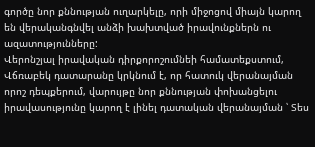գործը նոր քննության ուղարկելը, որի միջոցով միայն կարող են վերականգնվել անձի խախտված իրավունքներն ու ազատությունները:
Վերոնշյալ իրավական դիրքորոշումնեի համատեքստում, Վճռաբեկ դատարանը կրկնում է, որ հատուկ վերանայման որոշ դեպքերում, վարույթը նոր քննության փոխանցելու իրավասությունը կարող է լինել դատական վերանայման ՝ Տես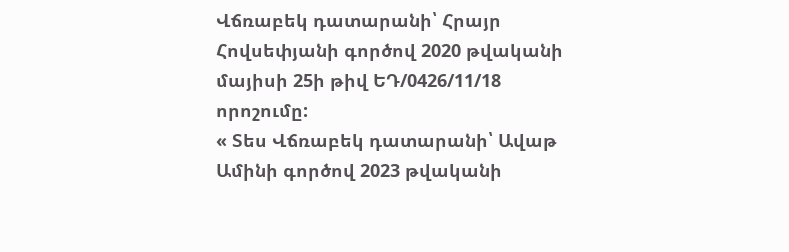Վճռաբեկ դատարանի՝ Հրայր Հովսեփյանի գործով 2020 թվականի մայիսի 25ի թիվ ԵԴ/0426/11/18 որոշումը:
« Տես Վճռաբեկ դատարանի՝ Ավաթ Ամինի գործով 2023 թվականի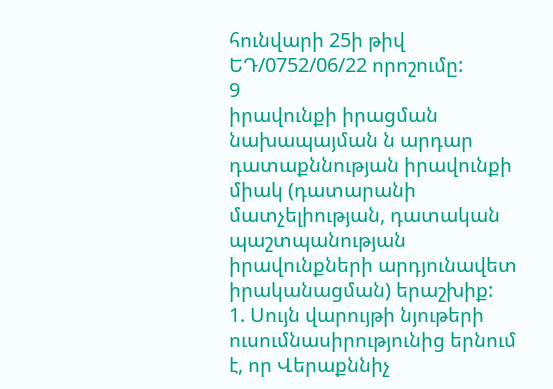հունվարի 25ի թիվ ԵԴ/0752/06/22 որոշումը:
9
իրավունքի իրացման նախապայման ն արդար դատաքննության իրավունքի միակ (դատարանի մատչելիության, դատական պաշտպանության իրավունքների արդյունավետ իրականացման) երաշխիք:
1. Սույն վարույթի նյութերի ուսումնասիրությունից երնում է, որ Վերաքննիչ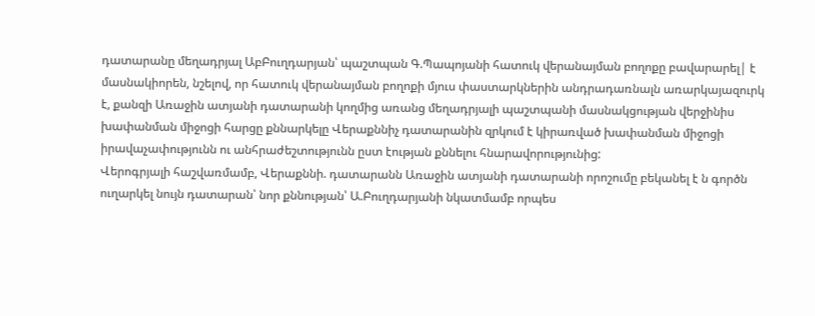դատարանը մեղադրյալ ԱբԲուղդարյան՝ պաշտպան Գ.Պապոյանի հատուկ վերանայման բողոքը բավարարել| է մասնակիորեն, նշելով, որ հատուկ վերանայման բողոքի մյուս փաստարկներին անդրադառնալն առարկայազուրկ է, քանզի Առաջին ատյանի դատարանի կողմից առանց մեղադրյալի պաշտպանի մասնակցության վերջինիս խափանման միջոցի հարցը քննարկելը Վերաքննիչ դատարանին զրկում է կիրառված խափանման միջոցի իրավաչափությունն ու անհրաժեշտությունն ըստ էության քննելու հնարավորությունից:
Վերոգրյալի հաշվառմամբ, Վերաքննի. դատարանն Առաջին ատյանի դատարանի որոշումը բեկանել է ն գործն ուղարկել նույն դատարան՝ նոր քննության՝ Ա.Բուղդարյանի նկատմամբ որպես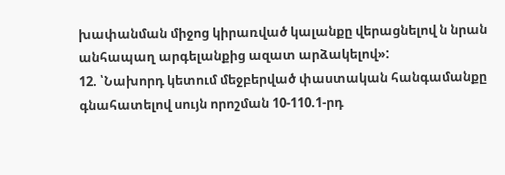խափանման միջոց կիրառված կալանքը վերացնելով ն նրան անհապաղ արգելանքից ազատ արձակելով»:
12. ՝Նախորդ կետում մեջբերված փաստական հանգամանքը գնահատելով սույն որոշման 10-110.1-րդ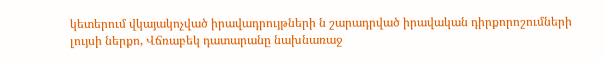կետերում վկայակոչված իրավադրույթների ն շարադրված իրավական դիրքորոշումների լույսի ներքո, Վճռաբեկ դատարանը նախնառաջ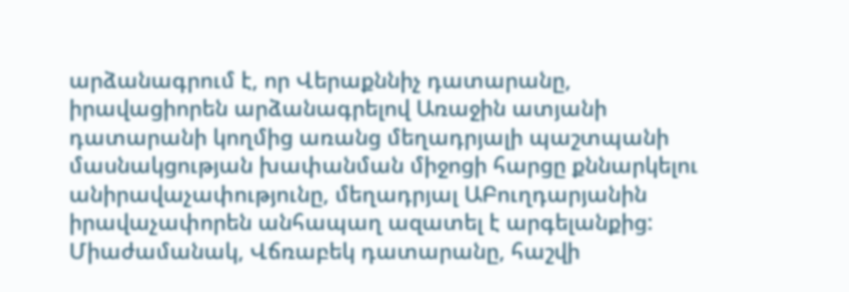արձանագրում է, որ Վերաքննիչ դատարանը, իրավացիորեն արձանագրելով Առաջին ատյանի դատարանի կողմից առանց մեղադրյալի պաշտպանի մասնակցության խափանման միջոցի հարցը քննարկելու անիրավաչափությունը, մեղադրյալ ԱԲուղդարյանին իրավաչափորեն անհապաղ ազատել է արգելանքից: Միաժամանակ, Վճռաբեկ դատարանը, հաշվի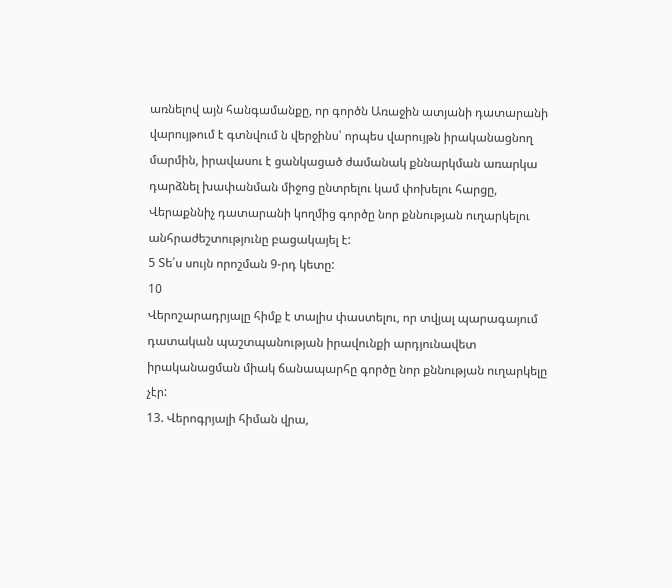առնելով այն հանգամանքը, որ գործն Առաջին ատյանի դատարանի վարույթում է գտնվում ն վերջինս՝ որպես վարույթն իրականացնող մարմին, իրավասու է ցանկացած ժամանակ քննարկման առարկա դարձնել խափանման միջոց ընտրելու կամ փոխելու հարցը, Վերաքննիչ դատարանի կողմից գործը նոր քննության ուղարկելու անհրաժեշտությունը բացակայել է:
5 Տե՛ս սույն որոշման 9-րդ կետը:
10
Վերոշարադրյալը հիմք է տալիս փաստելու, որ տվյալ պարագայում դատական պաշտպանության իրավունքի արդյունավետ իրականացման միակ ճանապարհը գործը նոր քննության ուղարկելը չէր:
13. Վերոգրյալի հիման վրա,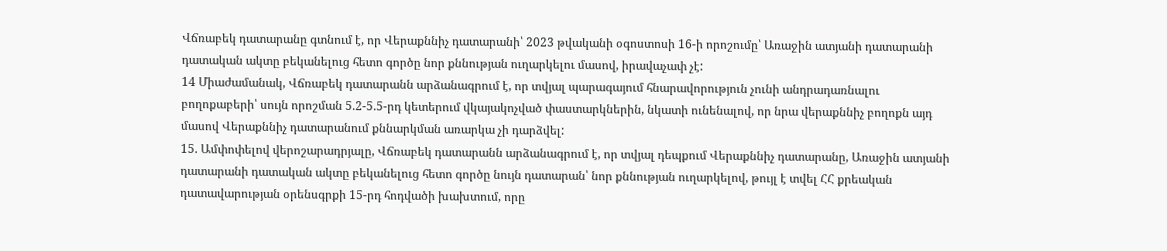Վճռաբեկ դատարանը գտնում է, որ Վերաքննիչ դատարանի՝ 2023 թվականի օգոստոսի 16-ի որոշումը՝ Առաջին ատյանի դատարանի դատական ակտը բեկանելուց հետո գործը նոր քննության ուղարկելու մասով, իրավաչափ չէ:
14 Միաժամանակ, Վճռաբեկ դատարանն արձանագրում է, որ տվյալ պարագայում հնարավորություն չունի անդրադառնալու բողոքաբերի՝ սույն որոշման 5.2-5.5-րդ կետերում վկայակոչված փաստարկներին, նկատի ունենալով, որ նրա վերաքննիչ բողոքն այդ մասով Վերաքննիչ դատարանում քննարկման առարկա չի դարձվել:
15. Ամփոփելով վերոշարադրյալը, Վճռաբեկ դատարանն արձանագրում է, որ տվյալ դեպքում Վերաքննիչ դատարանը, Առաջին ատյանի դատարանի դատական ակտը բեկանելուց հետո գործը նույն դատարան՝ նոր քննության ուղարկելով, թույլ է տվել ՀՀ քրեական դատավարության օրենսգրքի 15-րդ հոդվածի խախտում, որը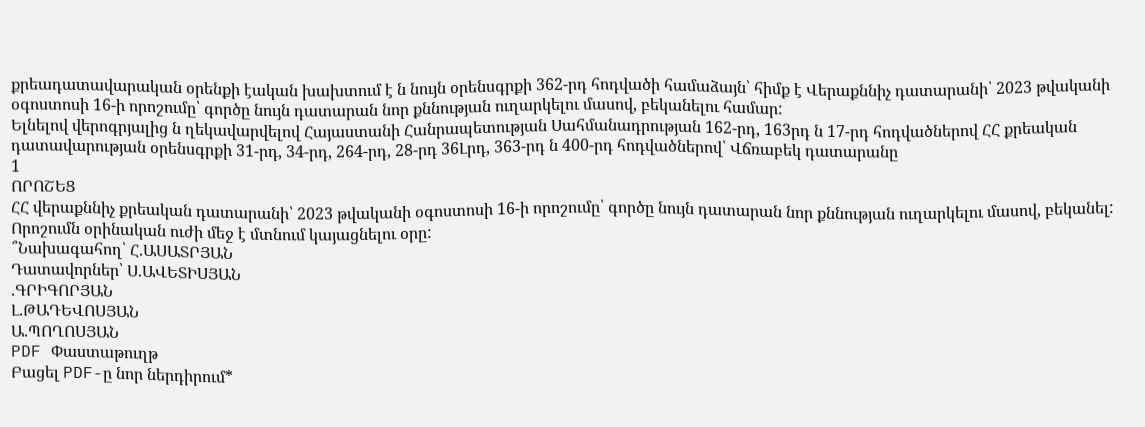քրեադատավարական օրենքի էական խախտում է ն նույն օրենսգրքի 362-րդ հոդվածի համաձայն՝ հիմք է Վերաքննիչ դատարանի՝ 2023 թվականի օգոստոսի 16-ի որոշումը՝ գործը նույն դատարան նոր քննության ուղարկելու մասով, բեկանելու համար:
Ելնելով վերոգրյալից ն ղեկավարվելով Հայաստանի Հանրապետության Սահմանադրության 162-րդ, 163րդ ն 17-րդ հոդվածներով ՀՀ քրեական դատավարության օրենսգրքի 31-րդ, 34-րդ, 264-րդ, 28-րդ 36Լրդ, 363-րդ ն 400-րդ հոդվածներով՝ Վճռաբեկ դատարանը
1
ՈՐՈՇԵՑ
ՀՀ վերաքննիչ քրեական դատարանի՝ 2023 թվականի օգոստոսի 16-ի որոշումը՝ գործը նույն դատարան նոր քննության ուղարկելու մասով, բեկանել: Որոշումն օրինական ուժի մեջ է մտնում կայացնելու օրը:
՞Նախագահող՝ Հ.ԱՍԱՏՐՅԱՆ
Դատավորներ՝ Ս.ԱՎԵՏԻՍՅԱՆ
.ԳՐԻԳՈՐՅԱՆ
Լ.ԹԱԴԵՎՈՍՅԱՆ
Ա.ՊՈՂՈՍՅԱՆ
PDF Փաստաթուղթ
Բացել PDF-ը նոր ներդիրում*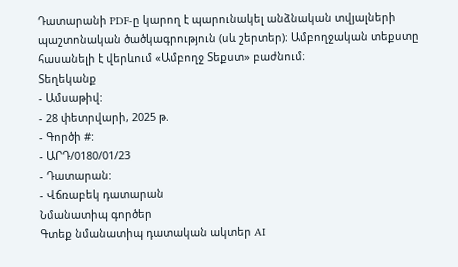Դատարանի PDF-ը կարող է պարունակել անձնական տվյալների պաշտոնական ծածկագրություն (սև շերտեր)։ Ամբողջական տեքստը հասանելի է վերևում «Ամբողջ Տեքստ» բաժնում։
Տեղեկանք
- Ամսաթիվ:
- 28 փետրվարի, 2025 թ.
- Գործի #:
- ԱՐԴ/0180/01/23
- Դատարան:
- Վճռաբեկ դատարան
Նմանատիպ գործեր
Գտեք նմանատիպ դատական ակտեր AI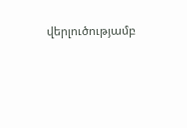վերլուծությամբ